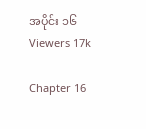အပိုင်း ၁၆
Viewers 17k

Chapter 16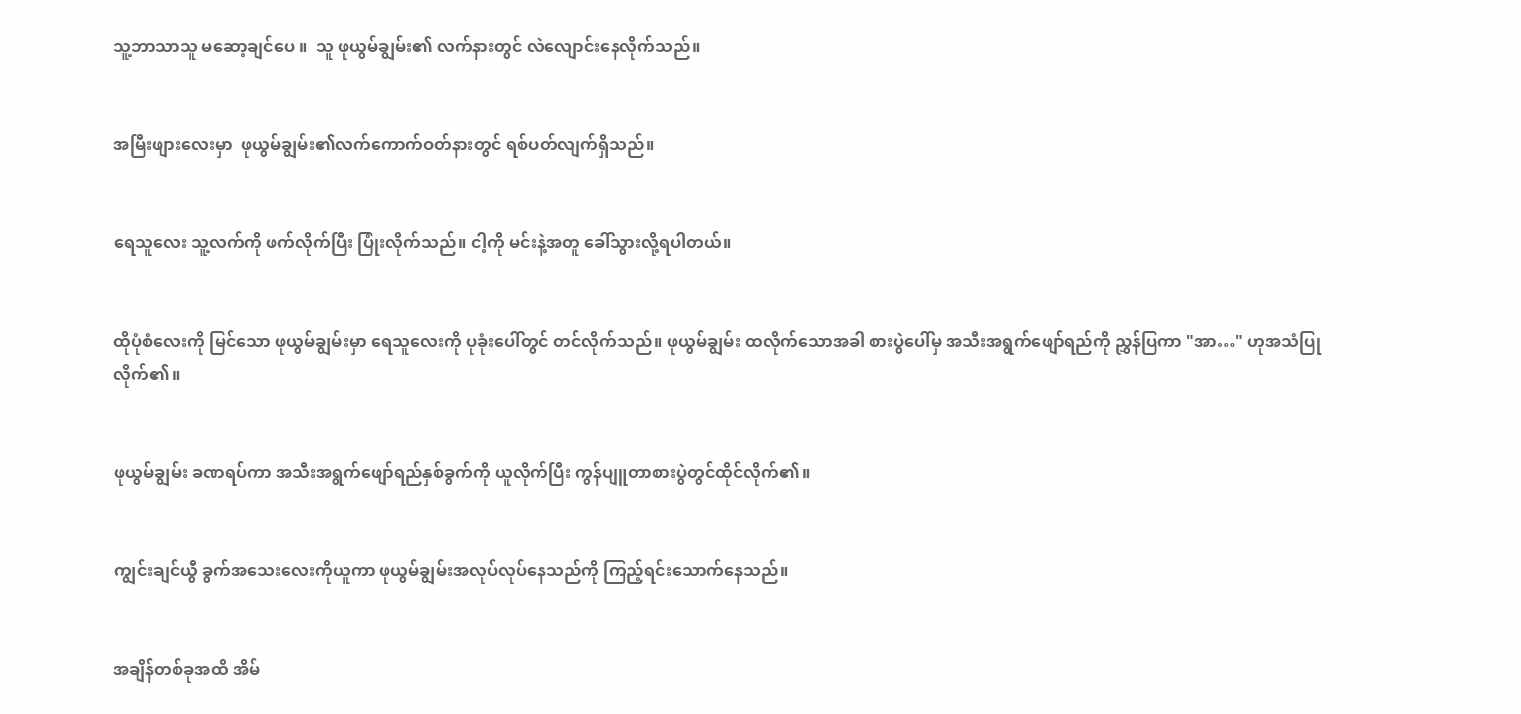သူ့ဘာသာသူ မဆော့ချင်ပေ ။  သူ ဖုယွမ်ချွမ်း၏ လက်နားတွင် လဲလျောင်းနေလိုက်သည်။


အမြီးဖျားလေးမှာ  ဖုယွမ်ချွမ်း၏လက်ကောက်ဝတ်နားတွင် ရစ်ပတ်လျက်ရှိသည်။


ရေသူလေး သူ့လက်ကို ဖက်လိုက်ပြီး ပြုံးလိုက်သည်။ ငါ့ကို မင်းနဲ့အတူ ခေါ်သွားလို့ရပါတယ်။


ထိုပုံစံလေးကို မြင်သော ဖုယွမ်ချွမ်းမှာ ရေသူလေးကို ပုခုံးပေါ်တွင် တင်လိုက်သည်။ ဖုယွမ်ချွမ်း ထလိုက်သောအခါ စားပွဲပေါ်မှ အသီးအရွက်ဖျော်ရည်ကို ညွှန်ပြကာ "အာ…" ဟုအသံပြုလိုက်၏။


ဖုယွမ်ချွမ်း ခဏရပ်ကာ အသီးအရွက်ဖျော်ရည်နှစ်ခွက်ကို ယူလိုက်ပြီး ကွန်ပျူတာစားပွဲတွင်ထိုင်လိုက်၏။


ကျွင်းချင်ယွီ ခွက်အသေးလေးကိုယူကာ ဖုယွမ်ချွမ်းအလုပ်လုပ်နေသည်ကို ကြည့်ရင်းသောက်နေသည်။


အချိန်တစ်ခုအထိ အိမ်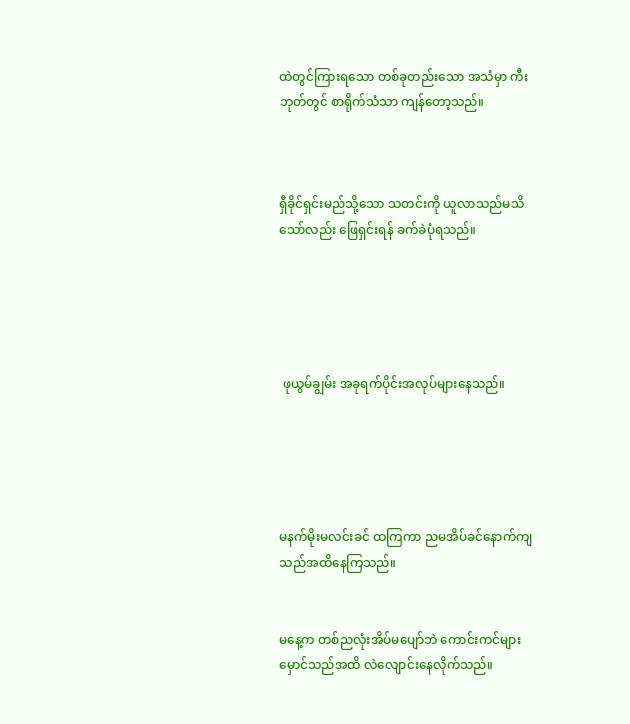ထဲတွင်ကြားရသော တစ်ခုတည်းသော အသံမှာ ကီးဘုတ်တွင် စာရိုက်သံသာ ကျန်တော့သည်။



ရှီခိုင်ရှင်းမည်သို့သော သတင်းကို ယူလာသည်မသိသော်လည်း ဖြေရှင်းရန် ခက်ခဲပုံရသည်။





 ဖုယွမ်ချွမ်း အခုရက်ပိုင်းအလုပ်များနေသည်။





မနက်မိုးမလင်းခင် ထကြကာ ညမအိပ်ခင်နောက်ကျသည်အထိနေကြသည်။


မနေ့က တစ်ညလုံးအိပ်မပျော်ဘဲ ကောင်းကင်များမှောင်သည်အထိ လဲလျောင်းနေလိုက်သည်။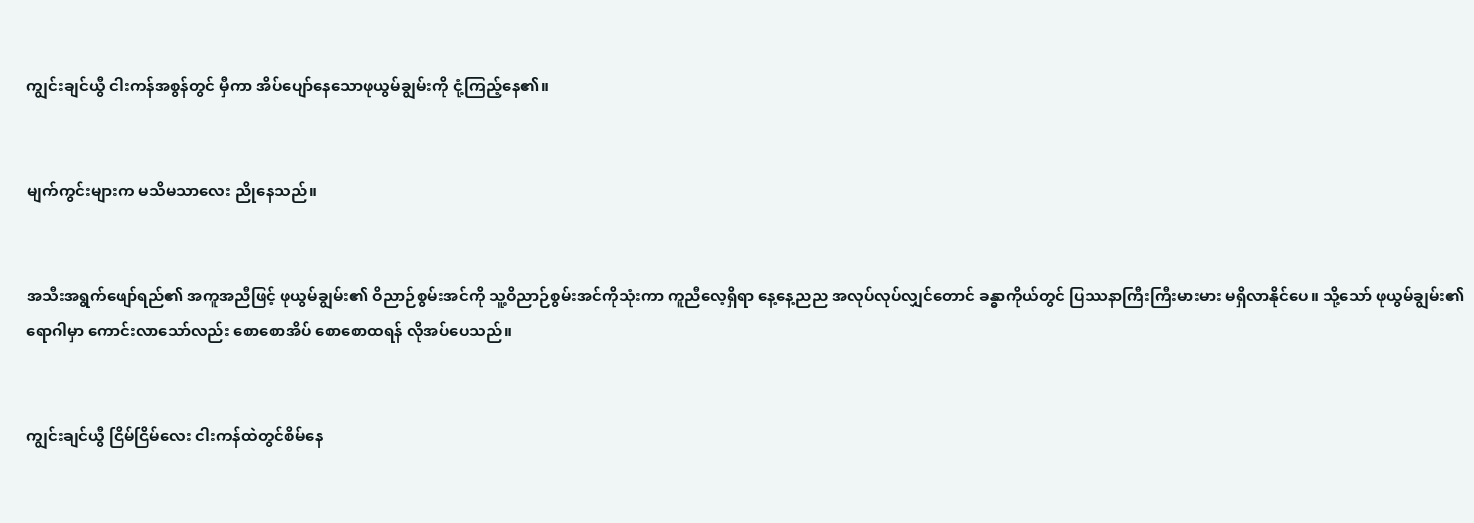ကျွင်းချင်ယွီ ငါးကန်အစွန်တွင် မှီကာ အိပ်ပျော်နေသောဖုယွမ်ချွမ်းကို ငုံ့ကြည့်နေ၏။


မျက်ကွင်းများက မသိမသာလေး ညိုနေသည်။


အသီးအရွက်ဖျော်ရည်၏ အကူအညီဖြင့် ဖုယွမ်ချွမ်း၏ ဝိညာဉ်စွမ်းအင်ကို သူ့ဝိညာဉ်စွမ်းအင်ကိုသုံးကာ ကူညီလေ့ရှိရာ နေ့နေ့ညည အလုပ်လုပ်လျှင်တောင် ခန္ဓာကိုယ်တွင် ပြဿနာကြီးကြီးမားမား မရှိလာနိုင်ပေ။ သို့သော် ဖုယွမ်ချွမ်း၏ရောဂါမှာ ကောင်းလာသော်လည်း စောစောအိပ် စောစောထရန် လိုအပ်ပေသည်။


ကျွင်းချင်ယွီ ငြိမ်ငြိမ်လေး ငါးကန်ထဲတွင်စိမ်နေ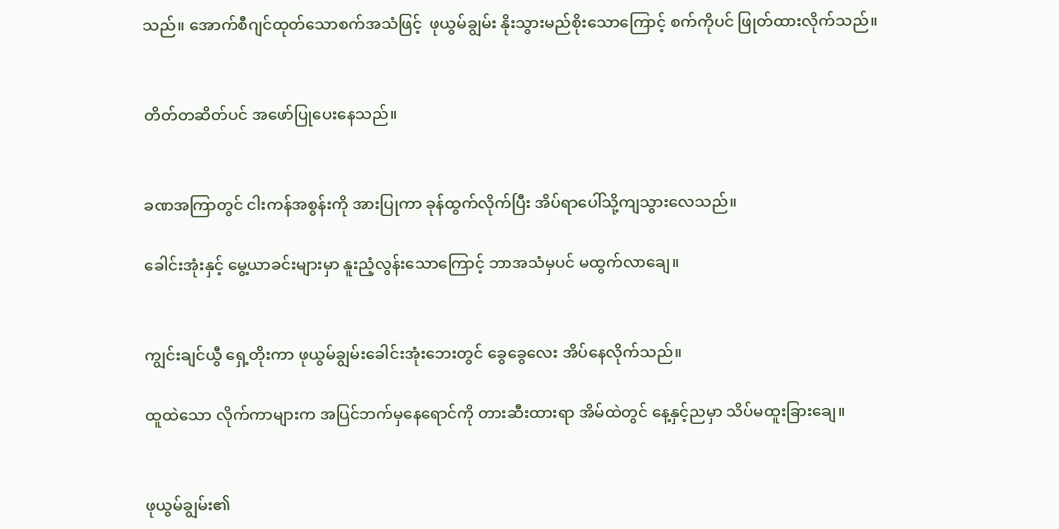သည်။ အောက်စီဂျင်ထုတ်သောစက်အသံဖြင့်  ဖုယွမ်ချွမ်း နိုးသွားမည်စိုးသောကြောင့် စက်ကိုပင် ဖြုတ်ထားလိုက်သည်။


တိတ်တဆိတ်ပင် အဖော်ပြုပေးနေသည်။


ခဏအကြာတွင် ငါးကန်အစွန်းကို အားပြုကာ ခုန်ထွက်လိုက်ပြီး အိပ်ရာပေါ်သို့ကျသွားလေသည်။

ခေါင်းအုံးနှင့် မွေ့ယာခင်းများမှာ နူးညံ့လွန်းသောကြောင့် ဘာအသံမှပင် မထွက်လာချေ။


ကျွင်းချင်ယွီ ရှေ့တိုးကာ ဖုယွမ်ချွမ်းခေါင်းအုံးဘေးတွင် ခွေခွေလေး အိပ်နေလိုက်သည်။

ထူထဲသော လိုက်ကာများက အပြင်ဘက်မှနေရောင်ကို တားဆီးထားရာ အိမ်ထဲတွင် နေ့နှင့်ညမှာ သိပ်မထူးခြားချေ။


ဖုယွမ်ချွမ်း၏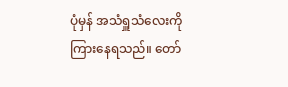ပုံမှန် အသံရှူသံလေးကို ကြားနေရသည်။ တော်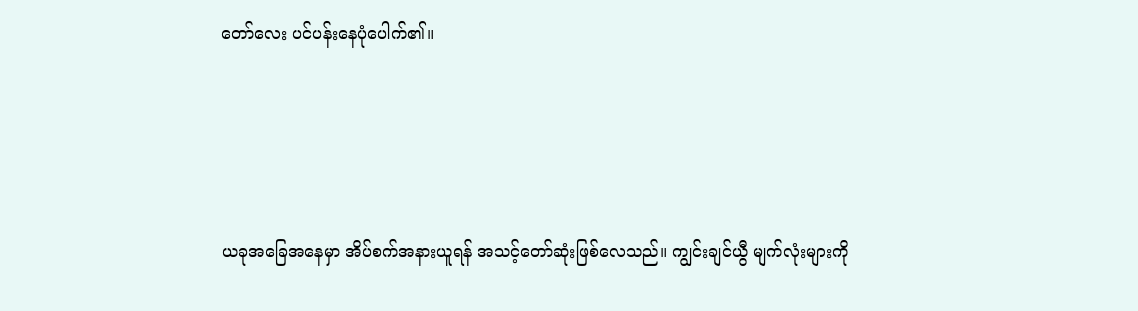တော်လေး ပင်ပန်းနေပုံပေါက်၏။





ယခုအခြေအနေမှာ အိပ်စက်အနားယူရန် အသင့်တော်ဆုံးဖြစ်လေသည်။ ကျွင်းချင်ယွီ မျက်လုံးများကို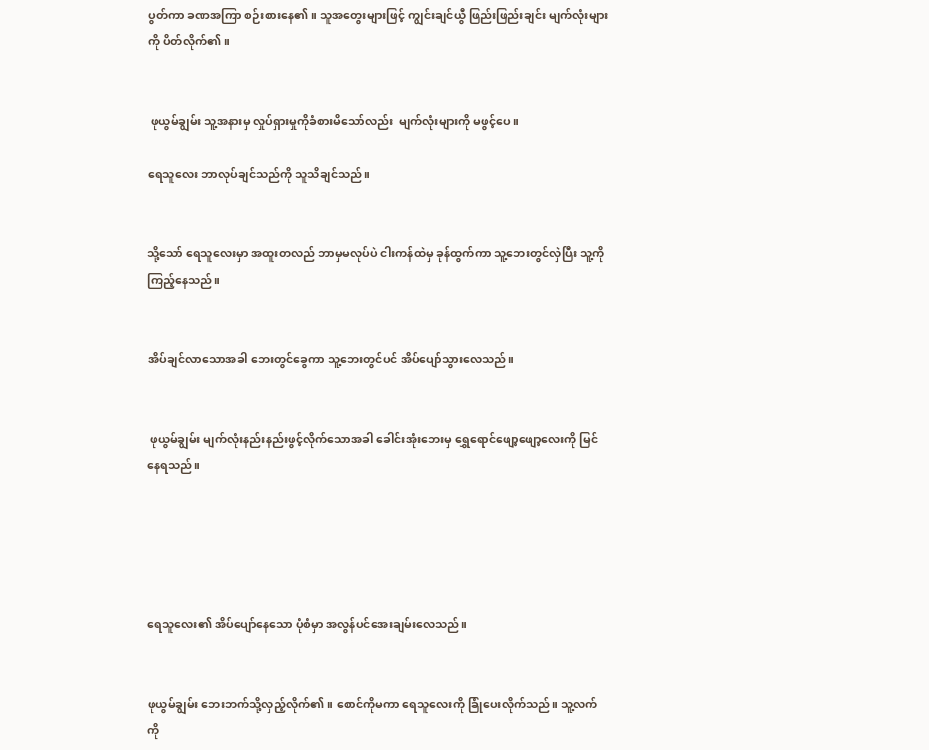ပွတ်ကာ ခဏအကြာ စဉ်းစားနေ၏။ သူအတွေးများဖြင့် ကျွင်းချင်ယွီ ဖြည်းဖြည်းချင်း မျက်လုံးများကို ပိတ်လိုက်၏။


 ဖုယွမ်ချွမ်း သူ့အနားမှ လှုပ်ရှားမှုကိုခံစားမိသော်လည်း  မျက်လုံးများကို မဖွင့်ပေ။

ရေသူလေး ဘာလုပ်ချင်သည်ကို သူသိချင်သည်။


သို့သော် ရေသူလေးမှာ အထူးတလည် ဘာမှမလုပ်ပဲ ငါးကန်ထဲမှ ခုန်ထွက်ကာ သူ့ဘေးတွင်လှဲပြီး သူ့ကိုကြည့်နေသည်။


အိပ်ချင်လာသောအခါ ဘေးတွင်ခွေကာ သူ့ဘေးတွင်ပင် အိပ်ပျော်သွားလေသည်။


 ဖုယွမ်ချွမ်း မျက်လုံးနည်းနည်းဖွင့်လိုက်သောအခါ ခေါင်းအုံးဘေးမှ ရွှေရောင်ဖျော့ဖျော့လေးကို မြင်နေရသည်။





ရေသူလေး၏ အိပ်ပျော်နေသော ပုံစံမှာ အလွန်ပင်အေးချမ်းလေသည်။


ဖုယွမ်ချွမ်း ဘေးဘက်သို့လှည့်လိုက်၏။ စောင်ကိုမကာ ရေသူလေးကို ခြုံပေးလိုက်သည်။ သူ့လက်ကို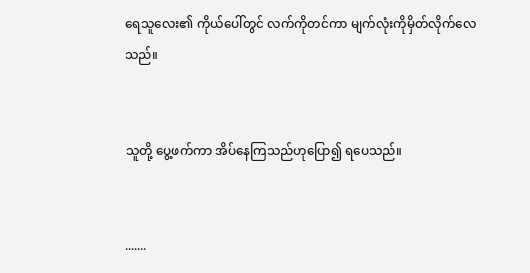ရေသူလေး၏ ကိုယ်ပေါ်တွင် လက်ကိုတင်ကာ မျက်လုံးကိုမှိတ်လိုက်လေသည်။


သူတို့ ပွေ့ဖက်ကာ အိပ်နေကြသည်ဟုပြော၍ ရပေသည်။


.......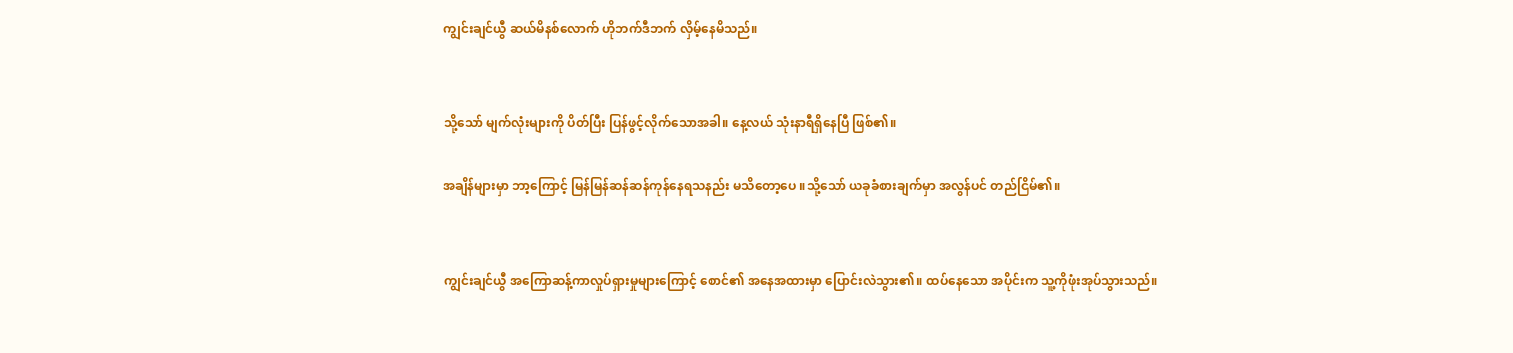ကျွင်းချင်ယွီ ဆယ်မိနစ်လောက် ဟိုဘက်ဒီဘက် လှိမ့်နေမိသည်။


သို့သော် မျက်လုံးများကို ပိတ်ပြီး ပြန်ဖွင့်လိုက်သောအခါ။ နေ့လယ် သုံးနာရီရှိနေပြီ ဖြစ်၏။

အချိန်များမှာ ဘာ့ကြောင့် မြန်မြန်ဆန်ဆန်ကုန်နေရသနည်း မသိတော့ပေ ။သို့သော် ယခုခံစားချက်မှာ အလွန်ပင် တည်ငြိမ်၏။


ကျွင်းချင်ယွီ အကြောဆန့်ကာလှုပ်ရှားမှုများကြောင့် စောင်၏ အနေအထားမှာ ပြောင်းလဲသွား၏။ ထပ်နေသော အပိုင်းက သူ့ကိုဖုံးအုပ်သွားသည်။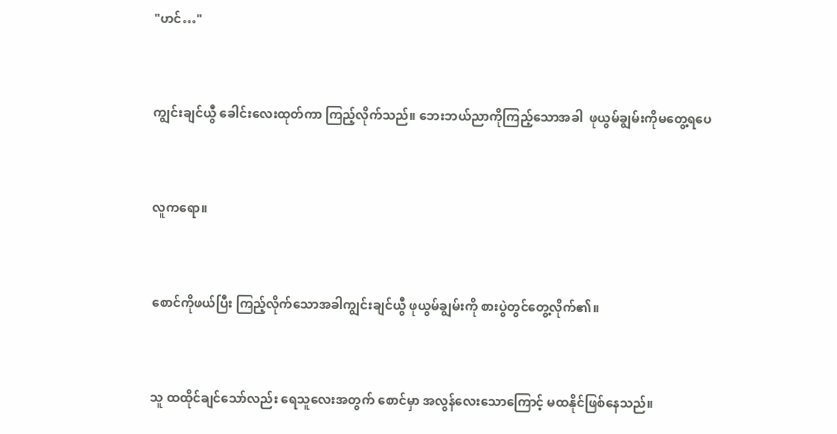"ဟင်…"


ကျွင်းချင်ယွီ ခေါင်းလေးထုတ်ကာ ကြည့်လိုက်သည်။ ဘေးဘယ်ညာကိုကြည့်သောအခါ  ဖုယွမ်ချွမ်းကိုမတွေ့ရပေ


လူကရော။


စောင်ကိုဖယ်ပြီး ကြည့်လိုက်သောအခါကျွင်းချင်ယွီ ဖုယွမ်ချွမ်းကို စားပွဲတွင်တွေ့လိုက်၏။


သူ ထထိုင်ချင်သော်လည်း ရေသူလေးအတွက် စောင်မှာ အလွန်လေးသောကြောင့် မထနိုင်ဖြစ်နေသည်။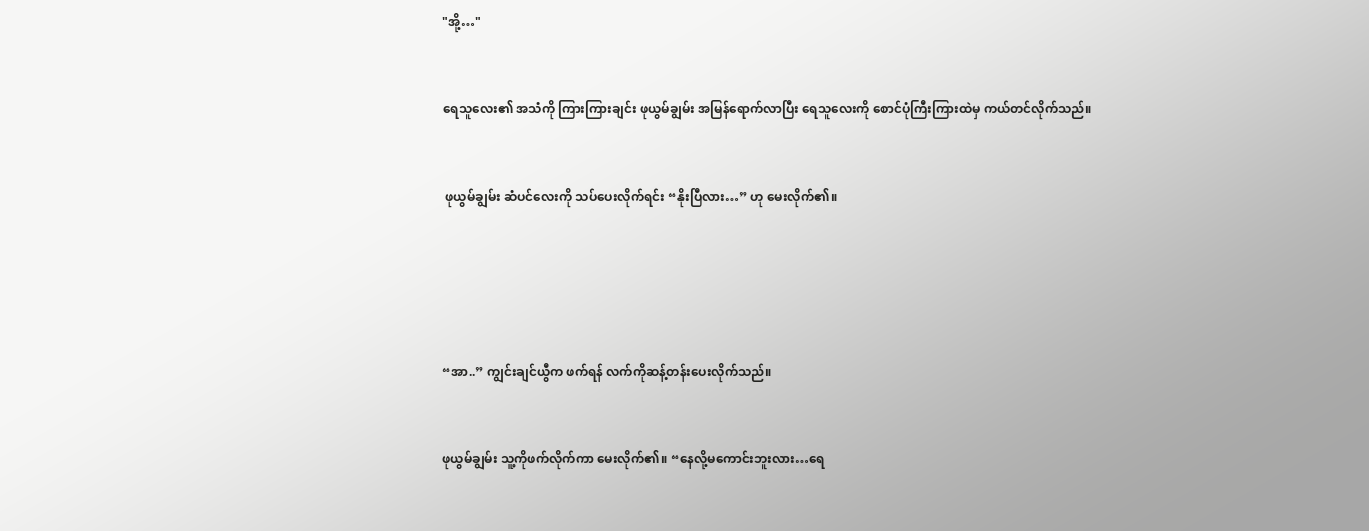"အို့…"


ရေသူလေး၏ အသံကို ကြားကြားချင်း ဖုယွမ်ချွမ်း အမြန်ရောက်လာပြီး ရေသူလေးကို စောင်ပုံကြီးကြားထဲမှ ကယ်တင်လိုက်သည်။


 ဖုယွမ်ချွမ်း ဆံပင်လေးကို သပ်ပေးလိုက်ရင်း “နိုးပြီလား…” ဟု မေးလိုက်၏။





“အာ..” ကျွင်းချင်ယွီက ဖက်ရန် လက်ကိုဆန့်တန်းပေးလိုက်သည်။


ဖုယွမ်ချွမ်း သူ့ကိုဖက်လိုက်ကာ မေးလိုက်၏။ “နေလို့မကောင်းဘူးလား…ရေ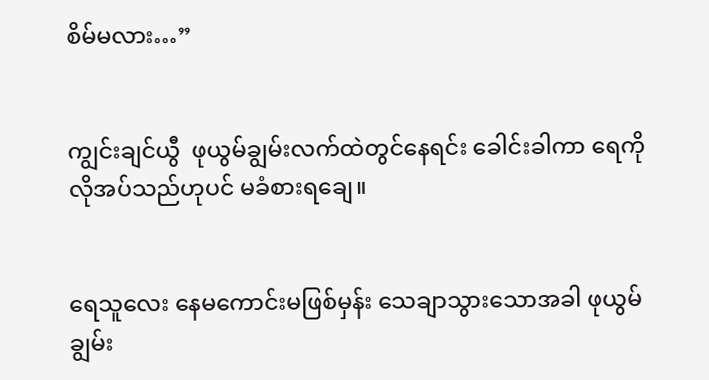စိမ်မလား…”


ကျွင်းချင်ယွီ  ဖုယွမ်ချွမ်းလက်ထဲတွင်နေရင်း ခေါင်းခါကာ ရေကိုလိုအပ်သည်ဟုပင် မခံစားရချေ။


ရေသူလေး နေမကောင်းမဖြစ်မှန်း သေချာသွားသောအခါ ဖုယွမ်ချွမ်း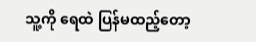သူ့ကို ရေထဲ ပြန်မထည့်တော့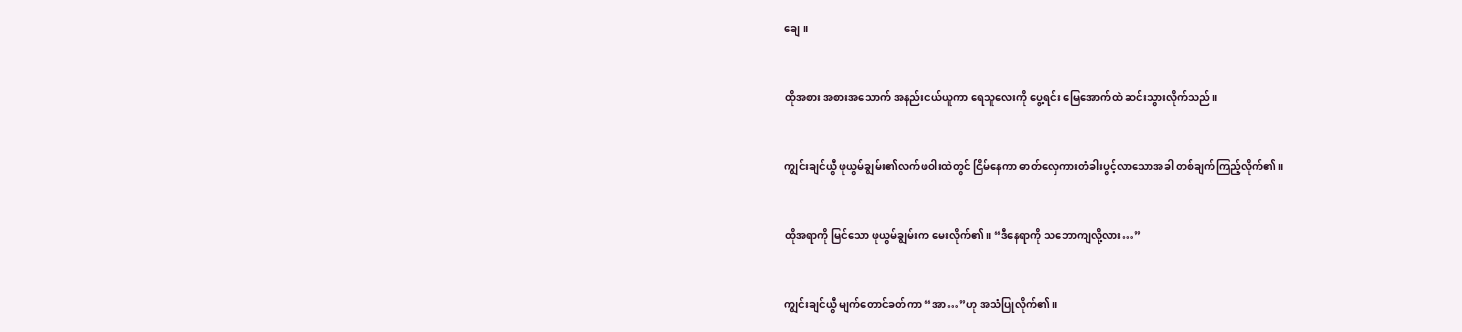ချေ။


ထိုအစား အစားအသောက် အနည်းငယ်ယူကာ ရေသူလေးကို ပွေ့ရင်း မြေအောက်ထဲ ဆင်းသွားလိုက်သည်။


ကျွင်းချင်ယွီ ဖုယွမ်ချွမ်း၏လက်ဖဝါးထဲတွင် ငြိမ်နေကာ ဓာတ်လှေကားတံခါးပွင့်လာသောအခါ တစ်ချက်ကြည့်လိုက်၏။


ထိုအရာကို မြင်သော ဖုယွမ်ချွမ်းက မေးလိုက်၏။ “ဒီနေရာကို သဘောကျလို့လား…”


ကျွင်းချင်ယွီ မျက်တောင်ခတ်ကာ “အာ…”ဟု အသံပြုလိုက်၏။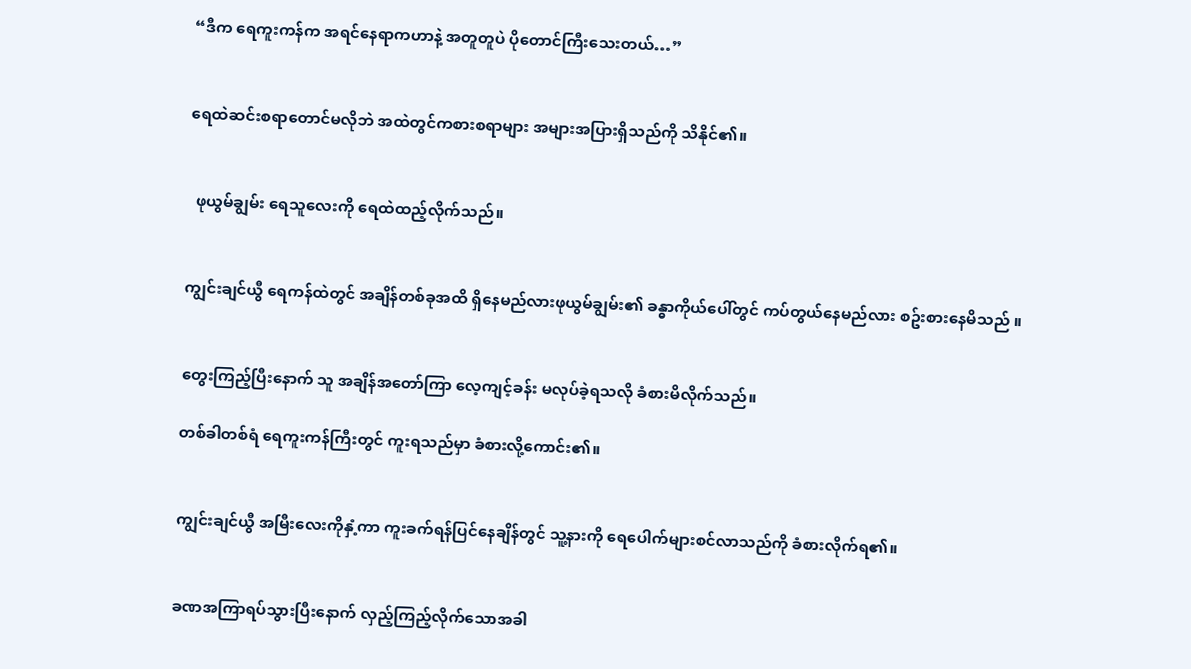“ဒီက ရေကူးကန်က အရင်နေရာကဟာနဲ့ အတူတူပဲ ပိုတောင်ကြီးသေးတယ်…”


ရေထဲဆင်းစရာတောင်မလိုဘဲ အထဲတွင်ကစားစရာများ အများအပြားရှိသည်ကို သိနိုင်၏။


  ဖုယွမ်ချွမ်း ရေသူလေးကို ရေထဲထည့်လိုက်သည်။


ကျွင်းချင်ယွီ ရေကန်ထဲတွင် အချိန်တစ်ခုအထိ ရှိနေမည်လားဖုယွမ်ချွမ်း၏ ခန္ဓာကိုယ်ပေါ်တွင် ကပ်တွယ်နေမည်လား စဥ်းစားနေမိသည် ။


တွေးကြည့်ပြီးနောက် သူ အချိန်အတော်ကြာ လေ့ကျင့်ခန်း မလုပ်ခဲ့ရသလို ခံစားမိလိုက်သည်။

တစ်ခါတစ်ရံ ရေကူးကန်ကြီးတွင် ကူးရသည်မှာ ခံစားလို့ကောင်း၏။


ကျွင်းချင်ယွီ အမြီးလေးကိုနှံ့ကာ ကူးခက်ရန်ပြင်နေချိန်တွင် သူ့နားကို ရေပေါက်များစင်လာသည်ကို ခံစားလိုက်ရ၏။


ခဏအကြာရပ်သွားပြီးနောက် လှည့်ကြည့်လိုက်သောအခါ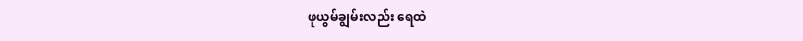ဖုယွမ်ချွမ်းလည်း ရေထဲ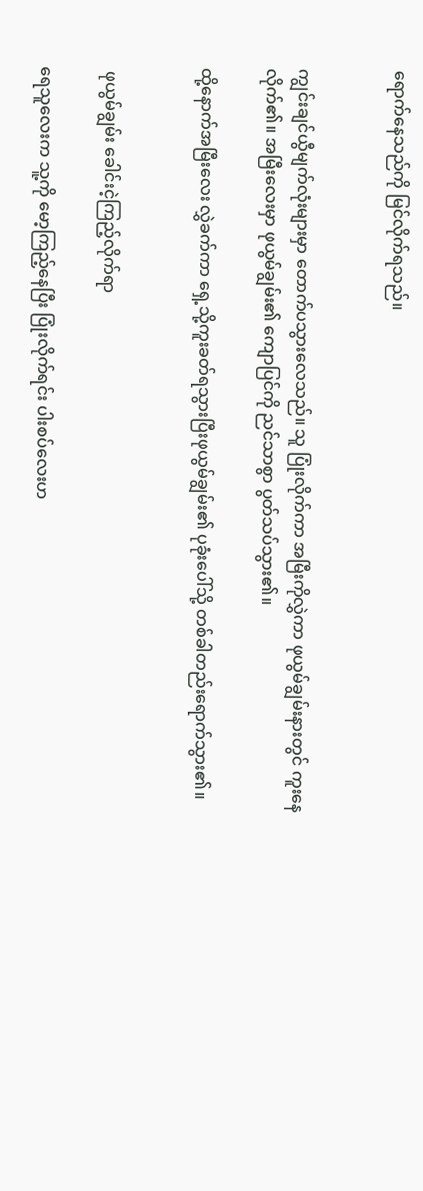ရောက်နေသည်ကို မြင်လိုက်ရသည်။


ကျွင်းချင်ယွီမျက်လုံးများမှာ တောက်ပသွားလေသည်။ သူ ပြုံးလိုက်ကာ အမြီးကိုလွှဲကာ ဖုယွမ်ချွမ်းနားတွင် ကူးနေလိုက်၏။ အမြီးလေးမှာ ဖုယွမ်ချွမ်း၏ ကျောပြင်ကို ညင်သာစွာ ပွတ်သပ်သွား၏။

ထို့နောက်အမြီးလေး လွှဲခက်ကာ ရှေ့သို့ကူးခတ်ရသွားပြီးဖုယွမ်ချွမ်း၏ ပုခုံးပေါ်သို့ တစ်ခါတည်းရောက်သွား၏။


 ဖုယွမ်ချွမ်း ခေါင်းငဲ့ကြည့်လိုက်ရာ

ရေသူလေးက သူ့ကို မော့ကြည့်နေပြီး ပြုံးလိုက်ရင်း ပါးစပ်လေးဟ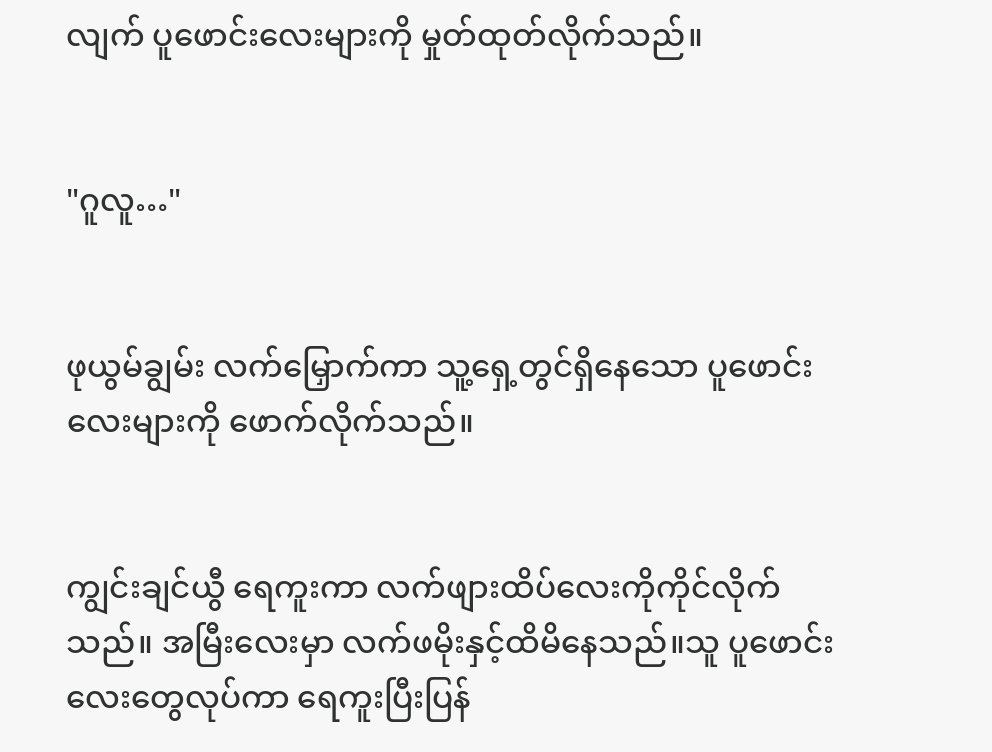လျက် ပူဖောင်းလေးများကို မှုတ်ထုတ်လိုက်သည်။


"ဂူလူ…"


ဖုယွမ်ချွမ်း လက်မြှောက်ကာ သူ့ရှေ့တွင်ရှိနေသော ပူဖောင်းလေးများကို ဖောက်လိုက်သည်။


ကျွင်းချင်ယွီ ရေကူးကာ လက်ဖျားထိပ်လေးကိုကိုင်လိုက်သည်။ အမြီးလေးမှာ လက်ဖမိုးနှင့်ထိမိနေသည်။သူ ပူဖောင်းလေးတွေလုပ်ကာ ရေကူးပြီးပြန်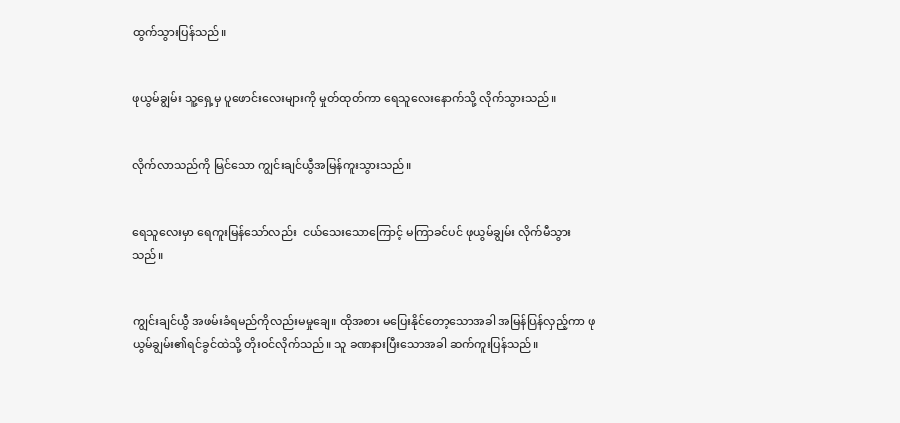ထွက်သွားပြန်သည်။


ဖုယွမ်ချွမ်း သူ့ရှေ့မှ ပူဖောင်းလေးများကို မှုတ်ထုတ်ကာ ရေသူလေးနောက်သို့ လိုက်သွားသည်။


လိုက်လာသည်ကို မြင်သော ကျွင်းချင်ယွီအမြန်ကူးသွားသည်။


ရေသူလေးမှာ ရေကူးမြန်သော်လည်း  ငယ်သေးသောကြောင့် မကြာခင်ပင် ဖုယွမ်ချွမ်း လိုက်မီသွားသည်။


ကျွင်းချင်ယွီ အဖမ်းခံရမည်ကိုလည်းမမှုချေ။ ထိုအစား မပြေးနိုင်တော့သောအခါ အမြန်ပြန်လှည့်ကာ ဖုယွမ်ချွမ်း၏ရင်ခွင်ထဲသို့ တိုးဝင်လိုက်သည်။ သူ ခဏနားပြီးသောအခါ ဆက်ကူးပြန်သည်။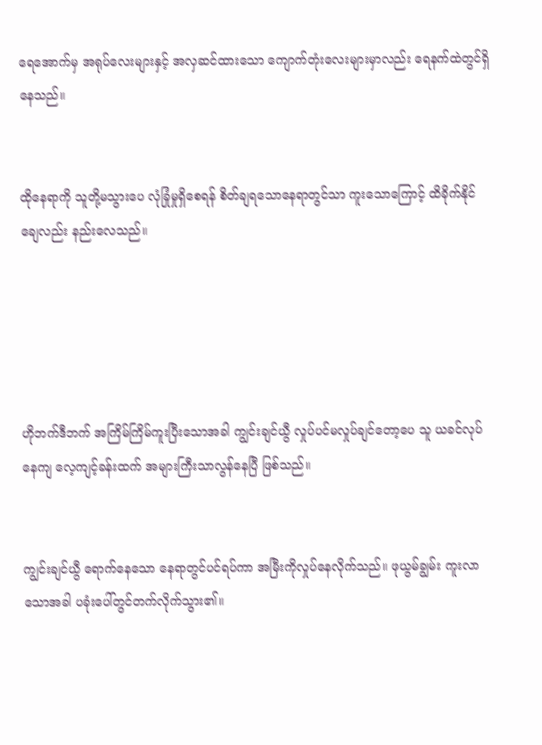ရေအောက်မှ အရုပ်လေးများနှင့် အလှဆင်ထားသော ကျောက်တုံးလေးများမှာလည်း ရေနက်ထဲတွင်ရှိနေသည်။


ထိုနေရာကို သူတို့မသွားပေ လုံခြုံမှုရှိစေရန် စိတ်ချရသောနေရာတွင်သာ ကူးသောကြောင့် ထိခိုက်နိုင်ချေလည်း နည်းလေသည်။





ဟိုဘက်ဒီဘက် အကြိမ်ကြိမ်ကူးပြီးသောအခါ ကျွင်းချင်ယွီ လှုပ်ပင်မလှုပ်ချင်တော့ပေ သူ ယခင်လုပ်နေကျ လေ့ကျင့်ခန်းထက် အများကြီးသာလွန်နေပြီ ဖြစ်သည်။


ကျွင်းချင်ယွီ ရောက်နေသော နေရာတွင်ပင်ရပ်ကာ အမြီးကိုလှုပ်နေလိုက်သည်။ ဖုယွမ်ချွမ်း ကူးလာသောအခါ ပခုံးပေါ်တွင်တက်လိုက်သွား၏။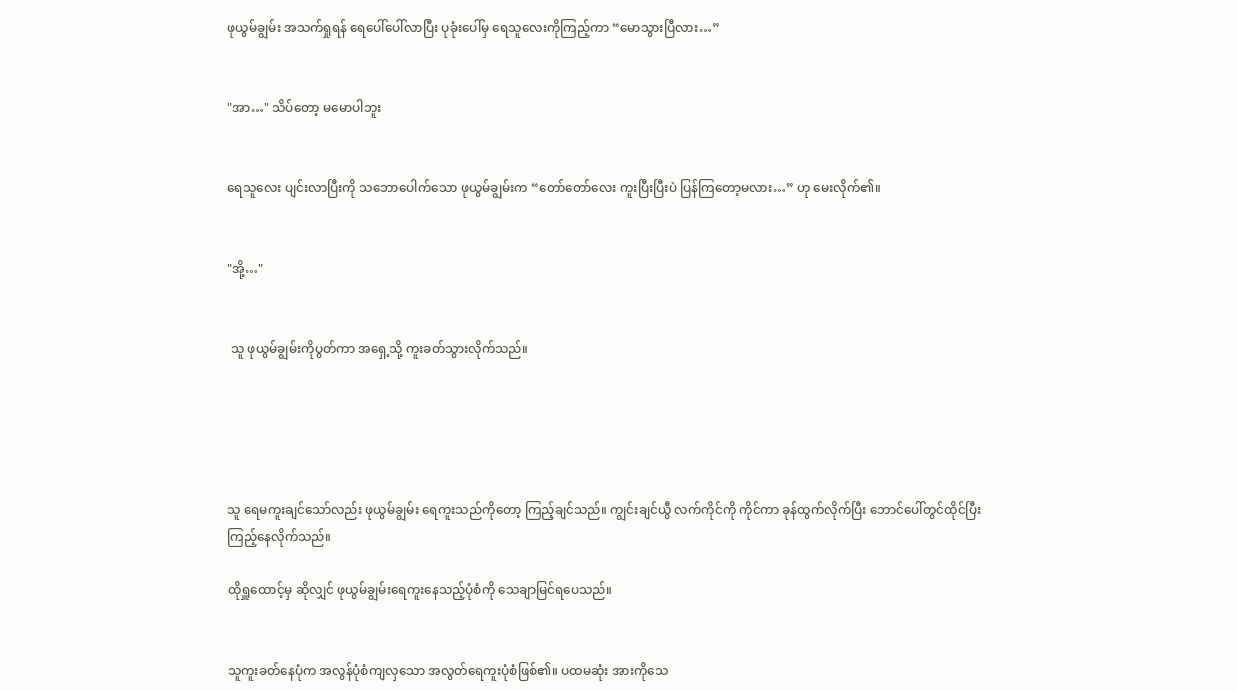ဖုယွမ်ချွမ်း အသက်ရှုရန် ရေပေါ်ပေါ်လာပြီး ပုခုံးပေါ်မှ ရေသူလေးကိုကြည့်ကာ “မောသွားပြီလား…”


"အာ…" သိပ်တော့ မမောပါဘူး


ရေသူလေး ပျင်းလာပြီးကို သဘောပေါက်သော ဖုယွမ်ချွမ်းက “တော်တော်လေး ကူးပြီးပြီးပဲ ပြန်ကြတော့မလား…” ဟု မေးလိုက်၏။


"အို့…"


 သူ ဖုယွမ်ချွမ်းကိုပွတ်ကာ အရှေ့သို့ ကူးခတ်သွားလိုက်သည်။





သူ ရေမကူးချင်သော်လည်း ဖုယွမ်ချွမ်း ရေကူးသည်ကိုတော့ ကြည့်ချင်သည်။ ကျွင်းချင်ယွီ လက်ကိုင်ကို ကိုင်ကာ ခုန်ထွက်လိုက်ပြီး ဘောင်ပေါ်တွင်ထိုင်ပြီး ကြည့်နေလိုက်သည်။

ထိုရှူထောင့်မှ ဆိုလျှင် ဖုယွမ်ချွမ်းရေကူးနေသည့်ပုံစံကို သေချာမြင်ရပေသည်။


သူကူးခတ်နေပုံက အလွန်ပုံစံကျလှသော အလွတ်ရေကူးပုံစံဖြစ်၏။ ပထမဆုံး အားကိုသေ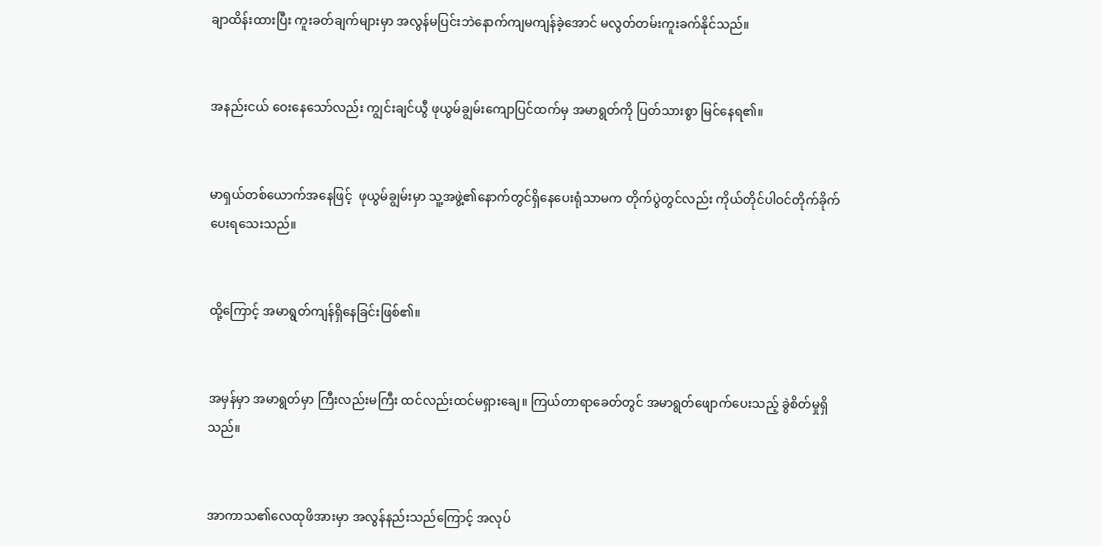ချာထိန်းထားပြီး ကူးခတ်ချက်များမှာ အလွန်မပြင်းဘဲနောက်ကျမကျန်ခဲ့အောင် မလွတ်တမ်းကူးခက်နိုင်သည်။


အနည်းငယ် ဝေးနေသော်လည်း ကျွင်းချင်ယွီ ဖုယွမ်ချွမ်းကျောပြင်ထက်မှ အမာရွတ်ကို ပြတ်သားစွာ မြင်နေရ၏။


မာရှယ်တစ်ယောက်အနေဖြင့်  ဖုယွမ်ချွမ်းမှာ သူ့အဖွဲ့၏နောက်တွင်ရှိနေပေးရုံသာမက တိုက်ပွဲတွင်လည်း ကိုယ်တိုင်ပါဝင်တိုက်ခိုက်ပေးရသေးသည်။


ထို့ကြောင့် အမာရွတ်ကျန်ရှိနေခြင်းဖြစ်၏။


အမှန်မှာ အမာရွတ်မှာ ကြီးလည်းမကြီး ထင်လည်းထင်မရှားချေ။ ကြယ်တာရာခေတ်တွင် အမာရွတ်ဖျောက်ပေးသည့် ခွဲစိတ်မှုရှိသည်။


အာကာသ၏လေထုဖိအားမှာ အလွန်နည်းသည်ကြောင့် အလုပ်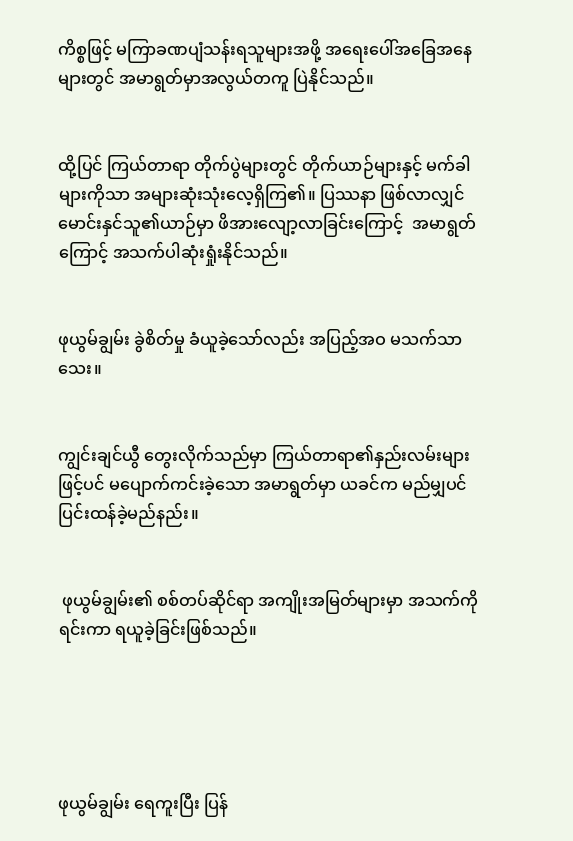ကိစ္စဖြင့် မကြာခဏပျံသန်းရသူများအဖို့ အရေးပေါ်အခြေအနေများတွင် အမာရွတ်မှာအလွယ်တကူ ပြဲနိုင်သည်။


ထို့ပြင် ကြယ်တာရာ တိုက်ပွဲများတွင် တိုက်ယာဉ်များနှင့် မက်ခါများကိုသာ အများဆုံးသုံးလေ့ရှိကြ၏။ ပြဿနာ ဖြစ်လာလျှင်မောင်းနှင်သူ၏ယာဉ်မှာ ဖိအားလျော့လာခြင်းကြောင့်  အမာရွတ်ကြောင့် အသက်ပါဆုံးရှုံးနိုင်သည်။


ဖုယွမ်ချွမ်း ခွဲစိတ်မှု ခံယူခဲ့သော်လည်း အပြည့်အဝ မသက်သာသေး။


ကျွင်းချင်ယွီ တွေးလိုက်သည်မှာ ကြယ်တာရာ၏နှည်းလမ်းများဖြင့်ပင် မပျောက်ကင်းခဲ့သော အမာရွတ်မှာ ယခင်က မည်မျှပင်ပြင်းထန်ခဲ့မည်နည်း။


 ဖုယွမ်ချွမ်း၏ စစ်တပ်ဆိုင်ရာ အကျိုးအမြတ်များမှာ အသက်ကိုရင်းကာ ရယူခဲ့ခြင်းဖြစ်သည်။





ဖုယွမ်ချွမ်း ရေကူးပြီး ပြန်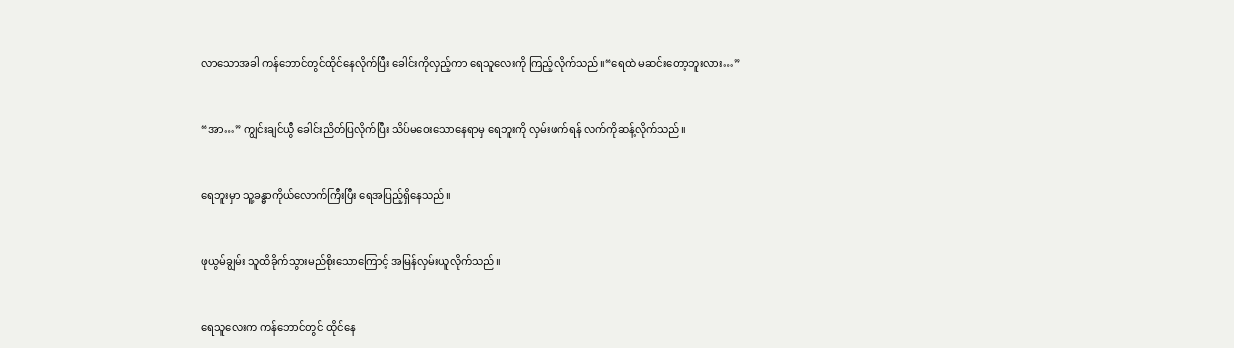လာသောအခါ ကန်ဘောင်တွင်ထိုင်နေလိုက်ပြီး ခေါင်းကိုလှည့်ကာ ရေသူလေးကို ကြည့်လိုက်သည်။“ရေထဲ မဆင်းတော့ဘူးလား…”


“အာ…” ကျွင်းချင်ယွီ ခေါင်းညိတ်ပြလိုက်ပြီး သိပ်မဝေးသောနေရာမှ ရေဘူးကို လှမ်းဖက်ရန် လက်ကိုဆန့်လိုက်သည်။


ရေဘူးမှာ သူ့ခန္ဓာကိုယ်လောက်ကြီးပြီး ရေအပြည့်ရှိနေသည်။


ဖုယွမ်ချွမ်း သူထိခိုက်သွားမည်စိုးသောကြောင့် အမြန်လှမ်းယူလိုက်သည်။


ရေသူလေးက ကန်ဘောင်တွင် ထိုင်နေ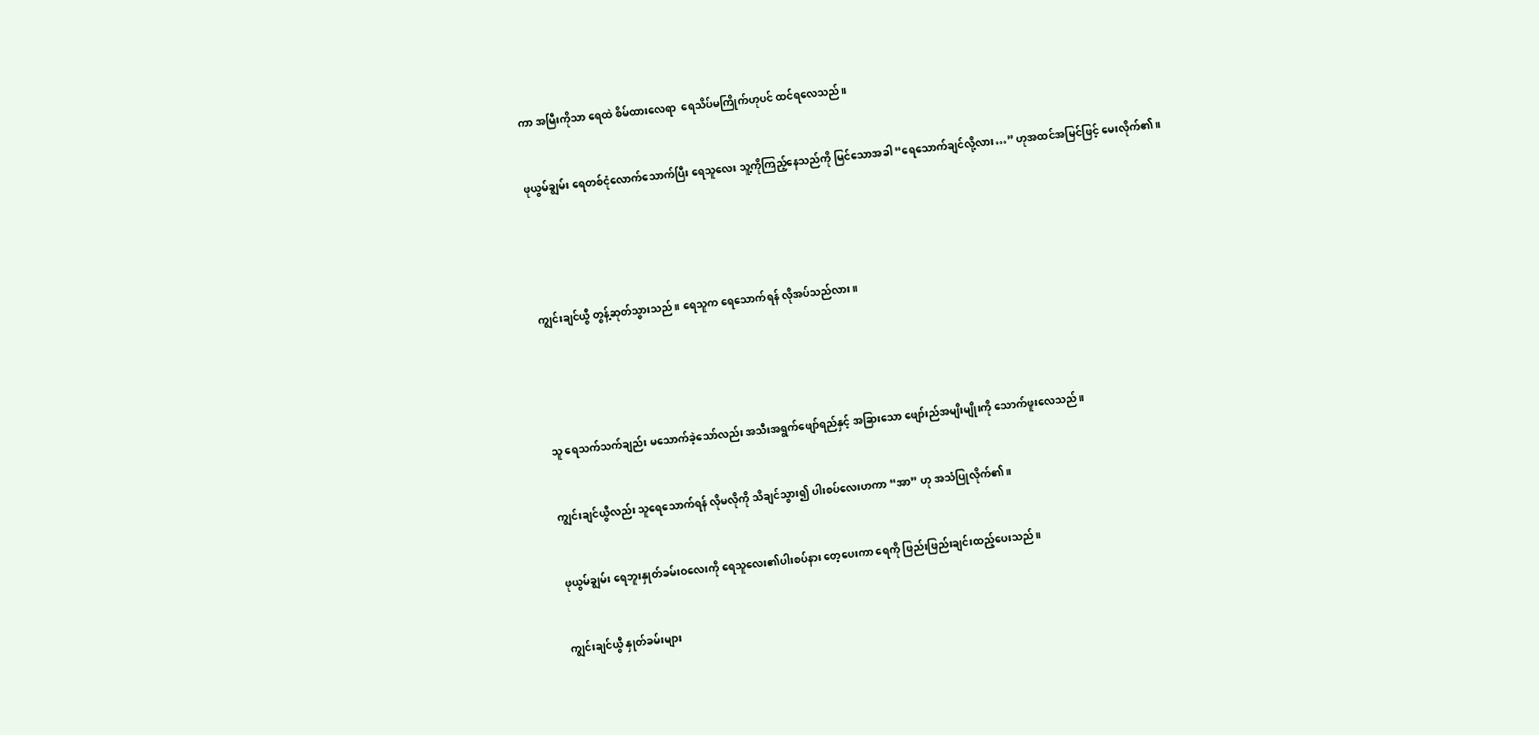ကာ အမြီးကိုသာ ရေထဲ စိမ်ထားလေရာ  ရေသိပ်မကြိုက်ဟုပင် ထင်ရလေသည်။


ဖုယွမ်ချွမ်း ရေတစ်ငုံလောက်သောက်ပြီး ရေသူလေး သူ့ကိုကြည့်နေသည်ကို မြင်သောအခါ “ရေသောက်ချင်လို့လား…” ဟုအထင်အမြင်ဖြင့် မေးလိုက်၏။





ကျွင်းချင်ယွီ တွန့်ဆုတ်သွားသည်။ ရေသူက ရေသောက်ရန် လိုအပ်သည်လား။





သူ ရေသက်သက်ချည်း မသောက်ခဲ့သော်လည်း အသီးအရွက်ဖျော်ရည်နှင့် အခြားသော ဖျော်းည်အမျိးမျိုးကို သောက်ဖူးလေသည်။


ကျွင်းချင်ယွီလည်း သူရေသောက်ရန် လိုမလိုကို သိချင်သွား၍ ပါးစပ်လေးဟကာ “အာ” ဟု အသံပြုလိုက်၏။


ဖုယွမ်ချွမ်း ရေဘူးနှုတ်ခမ်းဝလေးကို ရေသူလေး၏ပါးစပ်နား တေ့ပေးကာ ရေကို ဖြည်းဖြည်းချင်းထည့်ပေးသည်။


ကျွင်းချင်ယွီ နှုတ်ခမ်းများ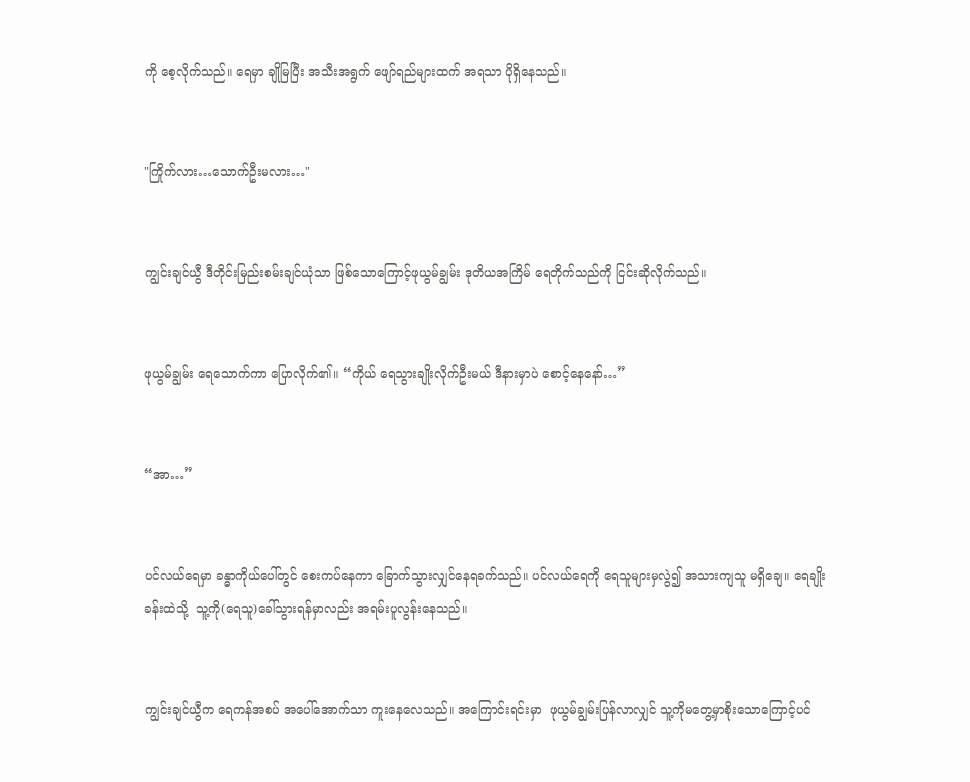ကို စေ့လိုက်သည်။ ရေမှာ ချိုမြပြီး အသီးအရွက် ဖျော်ရည်များထက် အရသာ ပိုရှိနေသည်။


"ကြိုက်လား…သောက်ဦးမလား…"


ကျွင်းချင်ယွီ ဒီတိုင်းမြည်းစမ်းချင်ယုံသာ ဖြစ်သောကြောင့်ဖုယွမ်ချွမ်း ဒုတိယအကြိမ် ရေတိုက်သည်ကို ငြင်းဆိုလိုက်သည်။


ဖုယွမ်ချွမ်း ရေသောက်ကာ ပြောလိုက်၏။ “ကိုယ် ရေသွားချိုးလိုက်ဦးမယ် ဒီနားမှာပဲ စောင့်နေနော်…”


“အာ…”


ပင်လယ်ရေမှာ ခန္ဓာကိုယ်ပေါ်တွင် စေးကပ်နေကာ ခြောက်သွားလျှင်နေရခက်သည်။ ပင်လယ်ရေကို ရေသူများမှလွဲ၍ အသားကျသူ မရှိချေ။ ရေချိုးခန်းထဲသို့  သူ့ကို(ရေသူ)ခေါ်သွားရန်မှာလည်း အရမ်းပူလွန်းနေသည်။


ကျွင်းချင်ယွီက ရေကန်အစပ် အပေါ်အောက်သာ ကူးနေလေသည်။ အကြောင်းရင်းမှာ  ဖုယွမ်ချွမ်းပြန်လာလျှင် သူ့ကိုမတွေ့မှာစိုးသောကြောင့်ပင်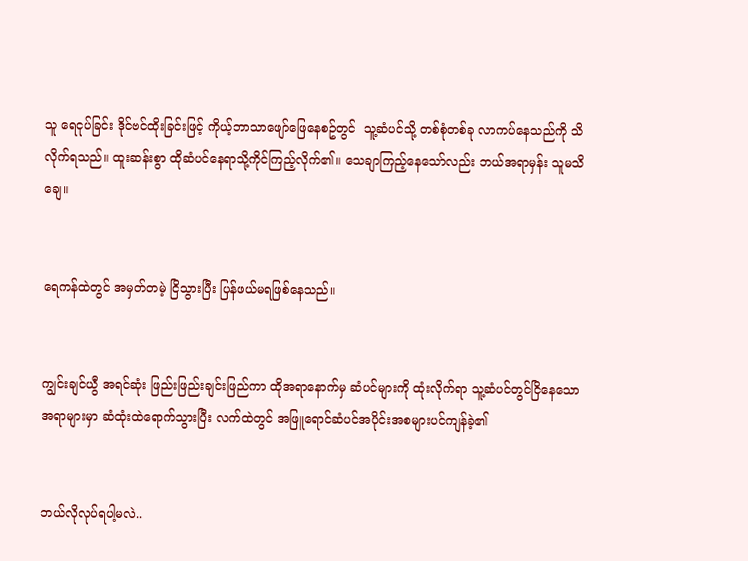သူ ရေငုပ်ခြင်း ဒိုင်ဗင်ထိုးခြင်းဖြင့် ကိုယ့်ဘာသာဖျော်ဖြေနေစဥ်တွင်  သူ့ဆံပင်သို့ တစ်စုံတစ်ခု လာကပ်နေသည်ကို သိလိုက်ရသည်။ ထူးဆန်းစွာ ထိုဆံပင်နေရာသို့ကိုင်ကြည့်လိုက်၏။ သေချာကြည့်နေသော်လည်း ဘယ်အရာမှန်း သူမသိချေ။


ရေကန်ထဲတွင် အမှတ်တမဲ့ ငြိသွားပြီး ပြန်ဖယ်မရဖြစ်နေသည်။


ကျွင်းချင်ယွီ အရင်ဆုံး ဖြည်းဖြည်းချင်းဖြည်ကာ ထိုအရာနောက်မှ ဆံပင်များကို ထုံးလိုက်ရာ သူ့ဆံပင်တွင်ငြိနေသော အရာများမှာ ဆံထုံးထဲရောက်သွားပြီး လက်ထဲတွင် အဖြူရောင်ဆံပင်အပိုင်းအစများပင်ကျန်ခဲ့၏


ဘယ်လိုလုပ်ရပါ့မလဲ..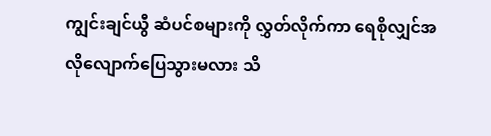ကျွင်းချင်ယွီ ဆံပင်စများကို လွှတ်လိုက်ကာ ရေစိုလျှင်အလိုလျောက်ပြေသွားမလား သိ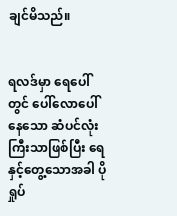ချင်မိသည်။


ရလဒ်မှာ ရေပေါ်တွင် ပေါ်လောပေါ်နေသော ဆံပင်လုံးကြီးသာဖြစ်ပြီး ရေနှင့်တွေ့သောအခါ ပိုရှုပ်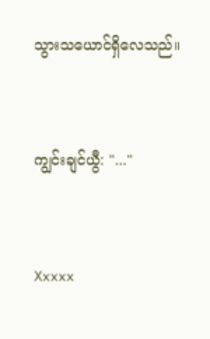သွားသယောင်ရှိလေသည်။


ကျွင်းချင်ယွီ: "..."


Xxxxx